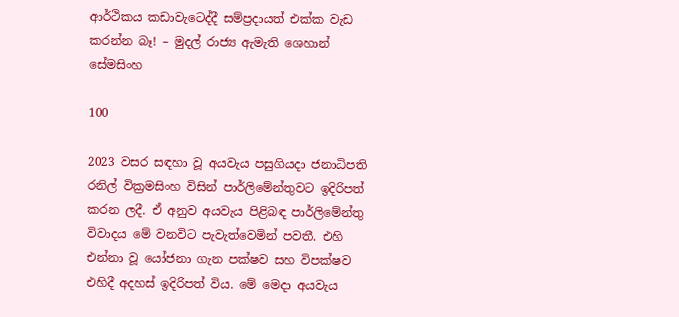ආර්ථිකය කඩාවැටෙද්දී සම්ප්‍රදායත් එක්ක වැඩ කරන්න බෑ! – මුදල් රාජ්‍ය ඇමැති ශෙහාන් සේමසිංහ

100

2023 වසර සඳහා වූ අයවැය පසුගියදා ජනාධිපති රනිල් වික්‍රමසිංහ විසින් පාර්ලිමේන්තුවට ඉදිරිපත් කරන ලදී. ඒ අනුව අයවැය පිළිබඳ පාර්ලිමේන්තු විවාදය මේ වනවිට පැවැත්වෙමින් පවතී. එහි එන්නා වූ යෝජනා ගැන පක්ෂව සහ විපක්ෂව එහිදී අදහස් ඉදිරිපත් විය. මේ මෙදා අයවැය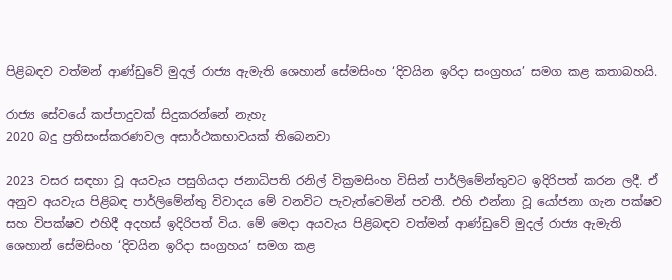පිළිබඳව වත්මන් ආණ්ඩුවේ මුදල් රාජ්‍ය ඇමැති ශෙහාන් සේමසිංහ ‘දිවයින ඉරිදා සංග්‍රහය’ සමග කළ කතාබහයි.

රාජ්‍ය සේවයේ කප්පාදුවක් සිදුකරන්නේ නැහැ
2020 බදු ප්‍රතිසංස්කරණවල අසාර්ථකභාවයක් තිබෙනවා

2023 වසර සඳහා වූ අයවැය පසුගියදා ජනාධිපති රනිල් වික්‍රමසිංහ විසින් පාර්ලිමේන්තුවට ඉදිරිපත් කරන ලදී. ඒ අනුව අයවැය පිළිබඳ පාර්ලිමේන්තු විවාදය මේ වනවිට පැවැත්වෙමින් පවතී. එහි එන්නා වූ යෝජනා ගැන පක්ෂව සහ විපක්ෂව එහිදී අදහස් ඉදිරිපත් විය. මේ මෙදා අයවැය පිළිබඳව වත්මන් ආණ්ඩුවේ මුදල් රාජ්‍ය ඇමැති ශෙහාන් සේමසිංහ ‘දිවයින ඉරිදා සංග්‍රහය’ සමග කළ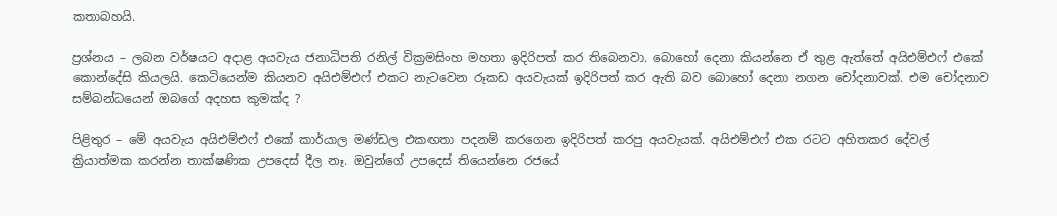කතාබහයි.

ප්‍රශ්නය – ලබන වර්ෂයට අදාළ අයවැය ජනාධිපති රනිල් වික්‍රමසිංහ මහතා ඉදිරිපත් කර තිබෙනවා. බොහෝ දෙනා කියන්නෙ ඒ තුළ ඇත්තේ අයිඑම්එෆ් එකේ කොන්දේසි කියලයි. කෙටියෙන්ම කියනව අයිඑම්එෆ් එකට නැටවෙන රූකඩ අයවැයක් ඉදිරිපත් කර ඇති බව බොහෝ දෙනා නගන චෝදනාවක්. එම චෝදනාව සම්බන්ධයෙන් ඔබගේ අදහස කුමක්ද ?

පිළිතුර – මේ අයවැය අයිඑම්එෆ් එකේ කාර්යාල මණ්ඩල එකඟතා පදනම් කරගෙන ඉදිරිපත් කරපු අයවැයක්. අයිඑම්එෆ් එක රටට අහිතකර දේවල් ක්‍රියාත්මක කරන්න තාක්ෂණික උපදෙස් දීල නෑ. ඔවුන්ගේ උපදෙස් තියෙන්නෙ රජයේ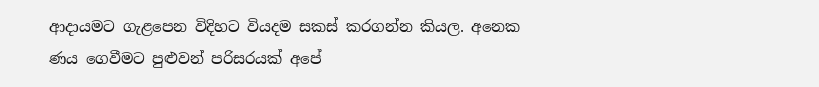ආදායමට ගැළපෙන විදිහට වියදම සකස් කරගන්න කියල. අනෙක ණය ගෙවීමට පුළුවන් පරිසරයක් අපේ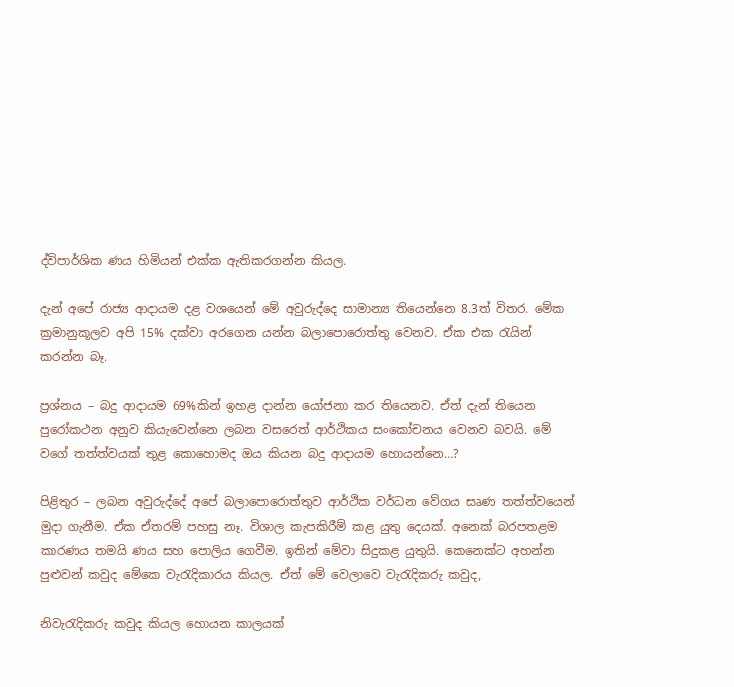ද්විපාර්ශික ණය හිමියන් එක්ක ඇතිකරගන්න කියල.

දැන් අපේ රාජ්‍ය ආදායම දළ වශයෙන් මේ අවුරුද්දෙ සාමාන්‍ය තියෙන්නෙ 8.3ත් විතර. මේක ක්‍රමානුකූලව අපි 15% දක්වා අරගෙන යන්න බලාපොරොත්තු වෙනව. ඒක එක රැයින් කරන්න බෑ.

ප්‍රශ්නය – බදු ආදායම 69%කින් ඉහළ දාන්න යෝජනා කර තියෙනව. ඒත් දැන් තියෙන පුරෝකථන අනුව කියැවෙන්නෙ ලබන වසරෙත් ආර්ථිකය සංකෝචනය වෙනව බවයි. මේ වගේ තත්ත්වයක් තුළ කොහොමද ඔය කියන බදු ආදායම හොයන්නෙ…?

පිළිතුර – ලබන අවුරුද්දේ අපේ බලාපොරොත්තුව ආර්ථික වර්ධන වේගය සෘණ තත්ත්වයෙන් මුදා ගැනීම. ඒක ඒතරම් පහසු නෑ. විශාල කැපකිරීම් කළ යුතු දෙයක්. අනෙක් බරපතළම කාරණය තමයි ණය සහ පොලිය ගෙවීම. ඉතින් මේවා සිදුකළ යුතුයි. කෙනෙක්ට අහන්න පුළුවන් කවුද මේකෙ වැරැදිකාරය කියල. ඒත් මේ වෙලාවෙ වැරැදිකරු කවුද,

නිවැරැදිකරු කවුද කියල හොයන කාලයක්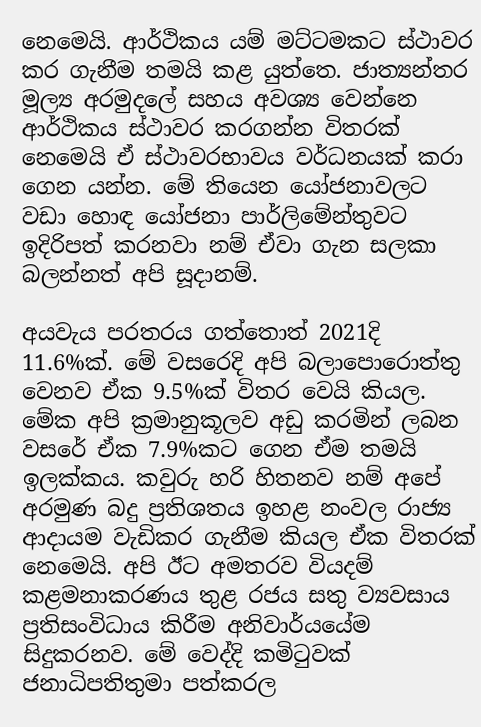නෙමෙයි. ආර්ථිකය යම් මට්ටමකට ස්ථාවර කර ගැනීම තමයි කළ යුත්තෙ. ජාත්‍යන්තර මූල්‍ය අරමුදලේ සහය අවශ්‍ය වෙන්නෙ ආර්ථිකය ස්ථාවර කරගන්න විතරක් නෙමෙයි ඒ ස්ථාවරභාවය වර්ධනයක් කරා ගෙන යන්න. මේ තියෙන යෝජනාවලට වඩා හොඳ යෝජනා පාර්ලිමේන්තුවට ඉදිරිපත් කරනවා නම් ඒවා ගැන සලකා බලන්නත් අපි සූදානම්.

අයවැය පරතරය ගත්තොත් 2021දි 11.6%ක්. මේ වසරෙදි අපි බලාපොරොත්තු වෙනව ඒක 9.5%ක් විතර වෙයි කියල. මේක අපි ක්‍රමානුකූලව අඩු කරමින් ලබන වසරේ ඒක 7.9%කට ගෙන ඒම තමයි ඉලක්කය. කවුරු හරි හිතනව නම් අපේ අරමුණ බදු ප්‍රතිශතය ඉහළ නංවල රාජ්‍ය ආදායම වැඩිකර ගැනීම කියල ඒක විතරක් නෙමෙයි. අපි ඊට අමතරව වියදම් කළමනාකරණය තුළ රජය සතු ව්‍යවසාය ප්‍රතිසංවිධාය කිරීම අනිවාර්යයේම සිදුකරනව. මේ වෙද්දි කමිටුවක් ජනාධිපතිතුමා පත්කරල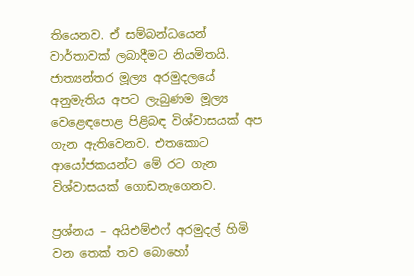තියෙනව. ඒ සම්බන්ධයෙන් වාර්තාවක් ලබාදීමට නියමිතයි. ජාත්‍යන්තර මූල්‍ය අරමුදලයේ අනුමැතිය අපට ලැබුණම මූල්‍ය වෙළෙඳපොළ පිළිබඳ විශ්වාසයක් අප ගැන ඇතිවෙනව. එතකොට ආයෝජකයන්ට මේ රට ගැන විශ්වාසයක් ගොඩනැගෙනව.

ප්‍රශ්නය – අයිඑම්එෆ් අරමුදල් හිමි වන තෙක් තව බොහෝ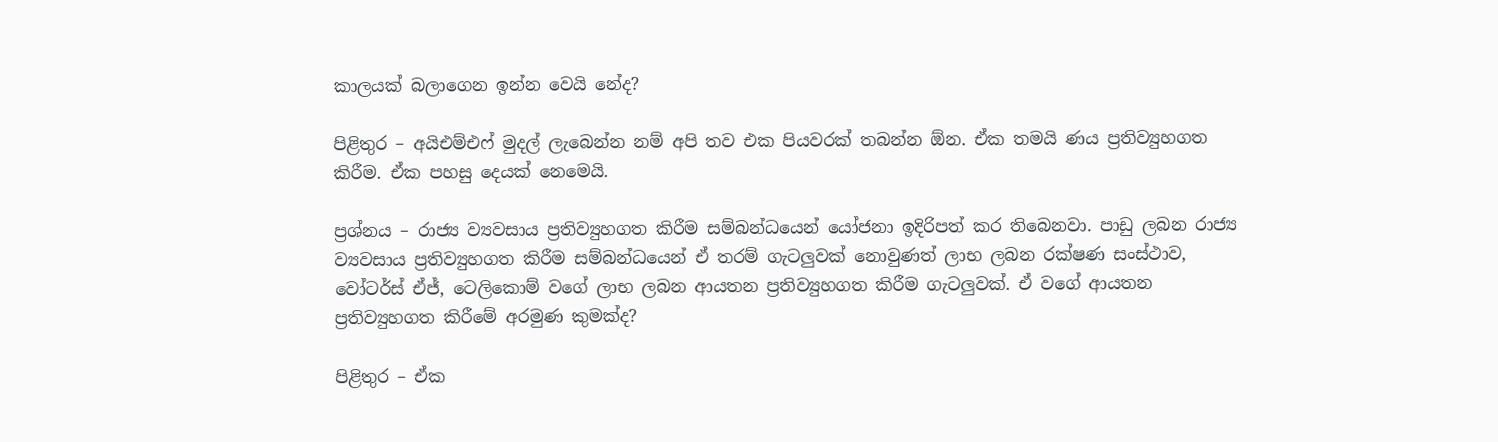කාලයක් බලාගෙන ඉන්න වෙයි නේද?

පිළිතුර – අයිඑම්එෆ් මුදල් ලැබෙන්න නම් අපි තව එක පියවරක් තබන්න ඕන. ඒක තමයි ණය ප්‍රතිව්‍යුහගත කිරීම. ඒක පහසු දෙයක් නෙමෙයි.

ප්‍රශ්නය – රාජ්‍ය ව්‍යවසාය ප්‍රතිව්‍යුහගත කිරීම සම්බන්ධයෙන් යෝජනා ඉදිරිපත් කර තිබෙනවා. පාඩු ලබන රාජ්‍ය ව්‍යවසාය ප්‍රතිව්‍යුහගත කිරීම සම්බන්ධයෙන් ඒ තරම් ගැටලුවක් නොවුණත් ලාභ ලබන රක්ෂණ සංස්ථාව, වෝටර්ස් ඒජ්, ටෙලිකොම් වගේ ලාභ ලබන ආයතන ප්‍රතිව්‍යුහගත කිරීම ගැටලුවක්. ඒ වගේ ආයතන ප්‍රතිව්‍යුහගත කිරීමේ අරමුණ කුමක්ද?

පිළිතුර – ඒක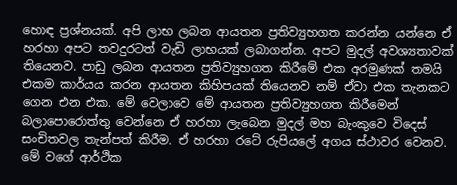හොඳ ප්‍රශ්නයක්. අපි ලාභ ලබන ආයතන ප්‍රතිව්‍යුහගත කරන්න යන්නෙ ඒ හරහා අපට තවදුරටත් වැඩි ලාභයක් ලබාගන්න. අපට මුදල් අවශ්‍යතාවක් තියෙනව. පාඩු ලබන ආයතන ප්‍රතිව්‍යුහගත කිරීමේ එක අරමුණක් තමයි එකම කාර්යය කරන ආයතන කිහිපයක් තියෙනව නම් ඒවා එක තැනකට ගෙන එන එක. මේ වෙලාවෙ මේ ආයතන ප්‍රතිව්‍යුහගත කිරීමෙන් බලාපොරොත්තු වෙන්නෙ ඒ හරහා ලැබෙන මුදල් මහ බැංකුවෙ විදෙස් සංචිතවල තැන්පත් කිරීම. ඒ හරහා රටේ රුපියලේ අගය ස්ථාවර වෙනව. මේ වගේ ආර්ථික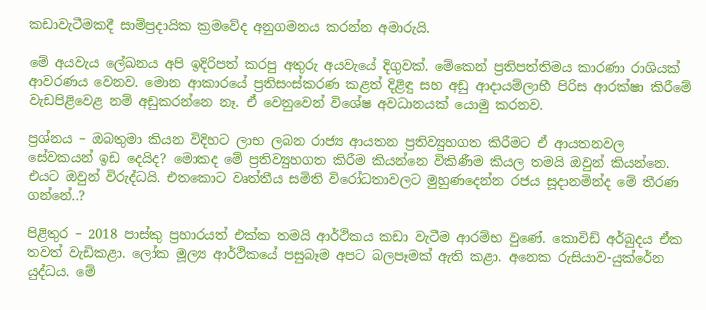කඩාවැටීමකදී සාම්ප්‍රදායික ක්‍රමවේද අනුගමනය කරන්න අමාරුයි.

මේ අයවැය ලේඛනය අපි ඉදිරිපත් කරපු අතුරු අයවැයේ දිගුවක්. මේකෙන් ප්‍රතිපත්තිමය කාරණා රාශියක් ආවරණය වෙනව. මොන ආකාරයේ ප්‍රතිසංස්කරණ කළත් දිළිඳු සහ අඩු ආදායම්ලාභී පිරිස ආරක්ෂා කිරීමේ වැඩපිළිවෙළ නම් අඩුකරන්නෙ නෑ. ඒ වෙනුවෙන් විශේෂ අවධානයක් යොමු කරනව.

ප්‍රශ්නය – ඔබතුමා කියන විදිහට ලාභ ලබන රාජ්‍ය ආයතන ප්‍රතිව්‍යුහගත කිරීමට ඒ ආයතනවල සේවකයන් ඉඩ දෙයිද? මොකද මේ ප්‍රතිව්‍යුහගත කිරීම කියන්නෙ විකිණීම කියල තමයි ඔවුන් කියන්නෙ. එයට ඔවුන් විරුද්ධයි. එතකොට වෘත්තීය සමිති විරෝධතාවලට මුහුණදෙන්න රජය සූදානමින්ද මේ තීරණ ගන්නේ..?

පිළිතුර – 2018 පාස්කු ප්‍රහාරයත් එක්ක තමයි ආර්ථිකය කඩා වැටීම ආරම්භ වුණේ. කොවිඩ් අර්බුදය ඒක තවත් වැඩිකළා. ලෝක මූල්‍ය ආර්ථිකයේ පසුබෑම අපට බලපෑමක් ඇති කළා. අනෙක රුසියාව-යුක්රේන යුද්ධය. මේ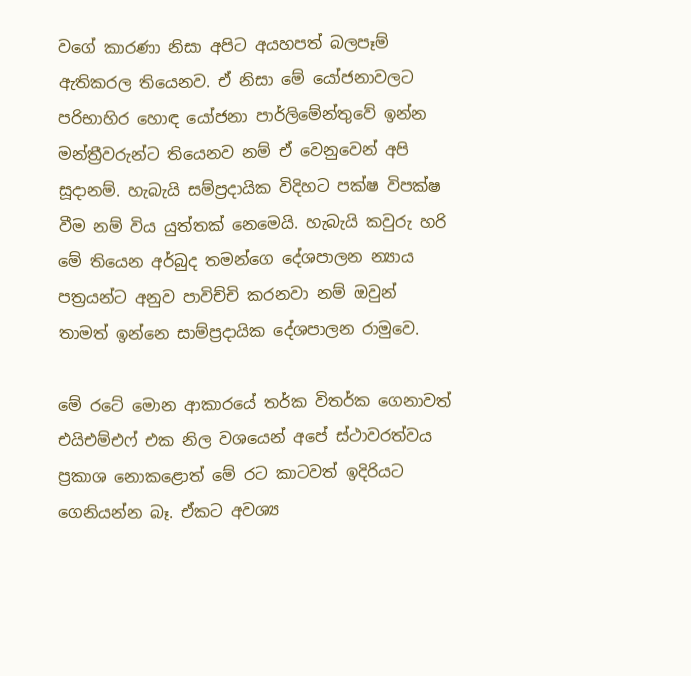වගේ කාරණා නිසා අපිට අයහපත් බලපෑම් ඇතිකරල තියෙනව. ඒ නිසා මේ යෝජනාවලට පරිභාහිර හොඳ යෝජනා පාර්ලිමේන්තුවේ ඉන්න මන්ත්‍රීවරුන්ට තියෙනව නම් ඒ වෙනුවෙන් අපි සූදානම්. හැබැයි සම්ප්‍රදායික විදිහට පක්ෂ විපක්ෂ වීම නම් විය යුත්තක් නෙමෙයි. හැබැයි කවුරු හරි මේ තියෙන අර්බුද තමන්ගෙ දේශපාලන න්‍යාය පත්‍රයන්ට අනුව පාවිච්චි කරනවා නම් ඔවුන් තාමත් ඉන්නෙ සාම්ප්‍රදායික දේශපාලන රාමුවෙ.

මේ රටේ මොන ආකාරයේ තර්ක විතර්ක ගෙනාවත් එයිඑම්එෆ් එක නිල වශයෙන් අපේ ස්ථාවරත්වය ප්‍රකාශ නොකළොත් මේ රට කාටවත් ඉදිරියට ගෙනියන්න බෑ. ඒකට අවශ්‍ය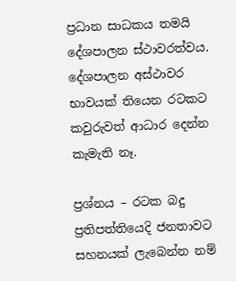ප්‍රධාන සාධකය තමයි දේශපාලන ස්ථාවරත්වය. දේශපාලන අස්ථාවර භාවයක් තියෙන රටකට කවුරුවත් ආධාර දෙන්න කැමැති නෑ.

ප්‍රශ්නය – රටක බදු ප්‍රතිපත්තියෙදි ජනතාවට සහනයක් ලැබෙන්න නම්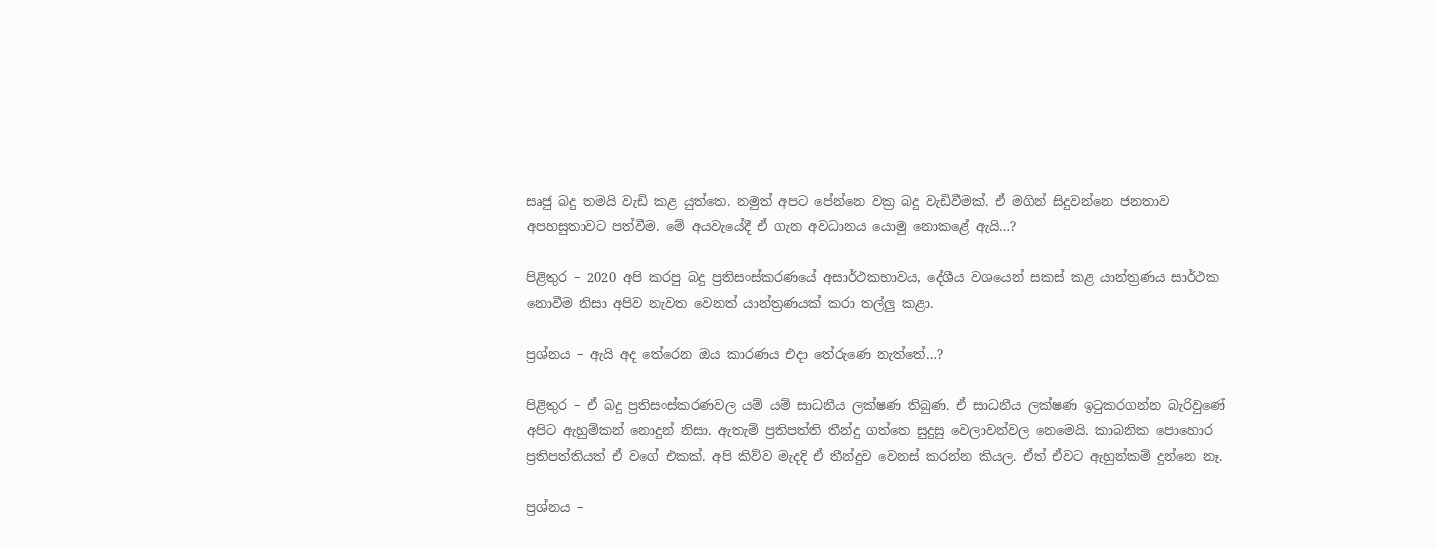සෘජු බදු තමයි වැඩි කළ යුත්තෙ. නමුත් අපට පේන්නෙ වක්‍ර බදු වැඩිවීමක්. ඒ මගින් සිදුවන්නෙ ජනතාව අපහසුතාවට පත්වීම. මේ අයවැයේදී ඒ ගැන අවධානය යොමු නොකළේ ඇයි…?

පිළිතුර – 2020 අපි කරපු බදු ප්‍රතිසංස්කරණයේ අසාර්ථකභාවය, දේශීය වශයෙන් සකස් කළ යාන්ත්‍රණය සාර්ථක නොවීම නිසා අපිව නැවත වෙනත් යාන්ත්‍රණයක් කරා තල්ලු කළා.

ප්‍රශ්නය – ඇයි අද තේරෙන ඔය කාරණය එදා තේරුණෙ නැත්තේ…?

පිළිතුර – ඒ බදු ප්‍රතිසංස්කරණවල යම් යම් සාධනීය ලක්ෂණ තිබුණ. ඒ සාධනීය ලක්ෂණ ඉටුකරගන්න බැරිවුණේ අපිට ඇහුම්කන් නොදුන් නිසා. ඇතැම් ප්‍රතිපත්ති තීන්දු ගත්තෙ සුදුසු වෙලාවන්වල නෙමෙයි. කාබනික පොහොර ප්‍රතිපත්තියත් ඒ වගේ එකක්. අපි කිව්ව මැදදි ඒ තීන්දුව වෙනස් කරන්න කියල. ඒත් ඒවට ඇහුන්කම් දුන්නෙ නෑ.

ප්‍රශ්නය –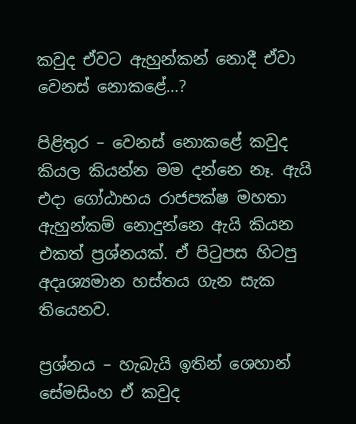කවුද ඒවට ඇහුන්කන් නොදී ඒවා වෙනස් නොකළේ…?

පිළිතුර – වෙනස් නොකළේ කවුද කියල කියන්න මම දන්නෙ නෑ. ඇයි එදා ගෝඨාභය රාජපක්ෂ මහතා ඇහුන්කම් නොදුන්නෙ ඇයි කියන එකත් ප්‍රශ්නයක්. ඒ පිටුපස හිටපු අදෘශ්‍යමාන හස්තය ගැන සැක තියෙනව.

ප්‍රශ්නය – හැබැයි ඉතින් ශෙහාන් සේමසිංහ ඒ කවුද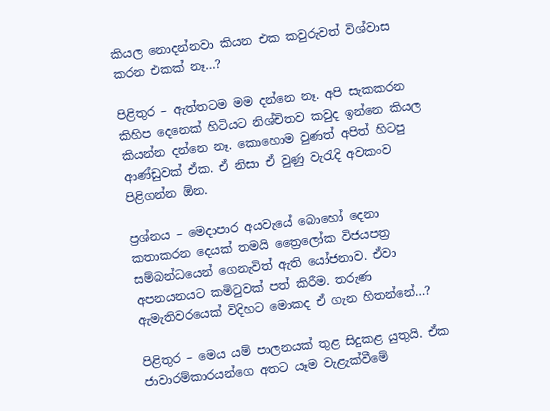කියල නොදන්නවා කියන එක කවුරුවත් විශ්වාස කරන එකක් නෑ…?

පිළිතුර – ඇත්තටම මම දන්නෙ නෑ. අපි සැකකරන කිහිප දෙනෙක් හිටියට නිශ්චිතව කවුද ඉන්නෙ කියල කියන්න දන්නෙ නෑ. කොහොම වුණත් අපිත් හිටපු ආණ්ඩුවක් ඒක. ඒ නිසා ඒ වුණු වැරැදි අවකංව පිළිගන්න ඕන.

ප්‍රශ්නය – මෙදාපාර අයවැයේ බොහෝ දෙනා කතාකරන දෙයක් තමයි ත්‍රෛලෝක විජයපත්‍ර සම්බන්ධයෙන් ගෙනැවිත් ඇති යෝජනාව. ඒවා අපනයනයට කමිටුවක් පත් කිරීම. තරුණ ඇමැතිවරයෙක් විදිහට මොකද ඒ ගැන හිතන්නේ…?

පිළිතුර – මෙය යම් පාලනයක් තුළ සිදුකළ යුතුයි. ඒක ජාවාරම්කාරයන්ගෙ අතට යෑම වැළැක්වීමේ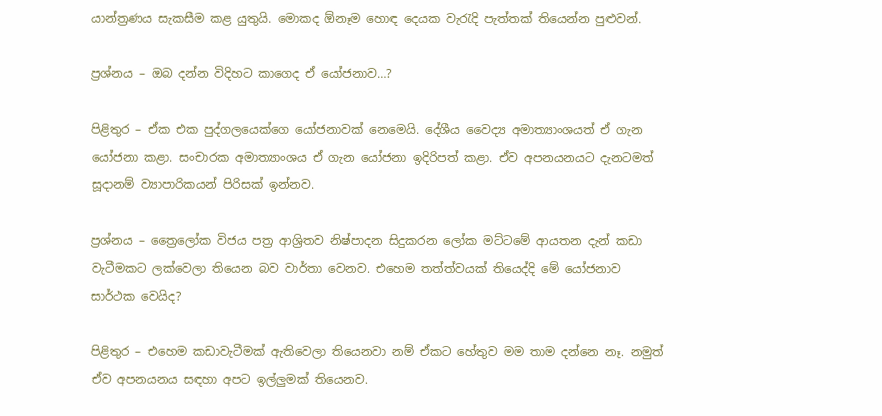යාන්ත්‍රණය සැකසීම කළ යුතුයි. මොකද ඕනෑම හොඳ දෙයක වැරැදි පැත්තක් තියෙන්න පුළුවන්.

ප්‍රශ්නය – ඔබ දන්න විදිහට කාගෙද ඒ යෝජනාව…?

පිළිතුර – ඒක එක පුද්ගලයෙක්ගෙ යෝජනාවක් නෙමෙයි. දේශීය වෛද්‍ය අමාත්‍යාංශයත් ඒ ගැන යෝජනා කළා. සංචාරක අමාත්‍යාංශය ඒ ගැන යෝජනා ඉදිරිපත් කළා. ඒව අපනයනයට දැනටමත් සූදානම් ව්‍යාපාරිකයන් පිරිසක් ඉන්නව.

ප්‍රශ්නය – ත්‍රෛලෝක විජය පත්‍ර ආශ්‍රිතව නිෂ්පාදන සිදුකරන ලෝක මට්ටමේ ආයතන දැන් කඩා වැටීමකට ලක්වෙලා තියෙන බව වාර්තා වෙනව. එහෙම තත්ත්වයක් තියෙද්දි මේ යෝජනාව සාර්ථක වෙයිද?

පිළිතුර – එහෙම කඩාවැටීමක් ඇතිවෙලා තියෙනවා නම් ඒකට හේතුව මම තාම දන්නෙ නෑ. නමුත් ඒව අපනයනය සඳහා අපට ඉල්ලුමක් තියෙනව.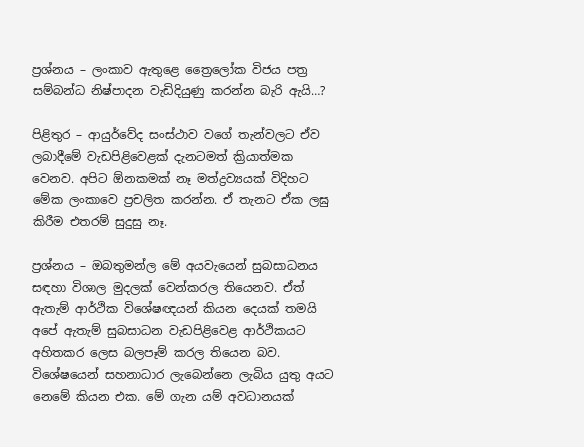ප්‍රශ්නය – ලංකාව ඇතුළෙ ත්‍රෛලෝක විජය පත්‍ර සම්බන්ධ නිෂ්පාදන වැඩිදියුණු කරන්න බැරි ඇයි…?

පිළිතුර – ආයුර්වේද සංස්ථාව වගේ තැන්වලට ඒව ලබාදීමේ වැඩපිළිවෙළක් දැනටමත් ක්‍රියාත්මක වෙනව. අපිට ඕනකමක් නෑ මත්ද්‍රව්‍යයක් විදිහට මේක ලංකාවෙ ප්‍රචලිත කරන්න. ඒ තැනට ඒක ලඝු කිරීම එතරම් සුදුසු නෑ.

ප්‍රශ්නය – ඔබතුමන්ල මේ අයවැයෙන් සුබසාධනය සඳහා විශාල මුදලක් වෙන්කරල තියෙනව. ඒත් ඇතැම් ආර්ථික විශේෂඥයන් කියන දෙයක් තමයි අපේ ඇතැම් සුබසාධන වැඩපිළිවෙළ ආර්ථිකයට අහිතකර ලෙස බලපෑම් කරල තියෙන බව. විශේෂයෙන් සහනාධාර ලැබෙන්නෙ ලැබිය යුතු අයට නෙමේ කියන එක. මේ ගැන යම් අවධානයක්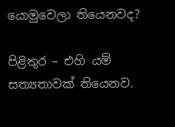යොමුවෙලා තියෙනවද?

පිළිතුර – එහි යම් සත්‍යතාවක් තියෙනව.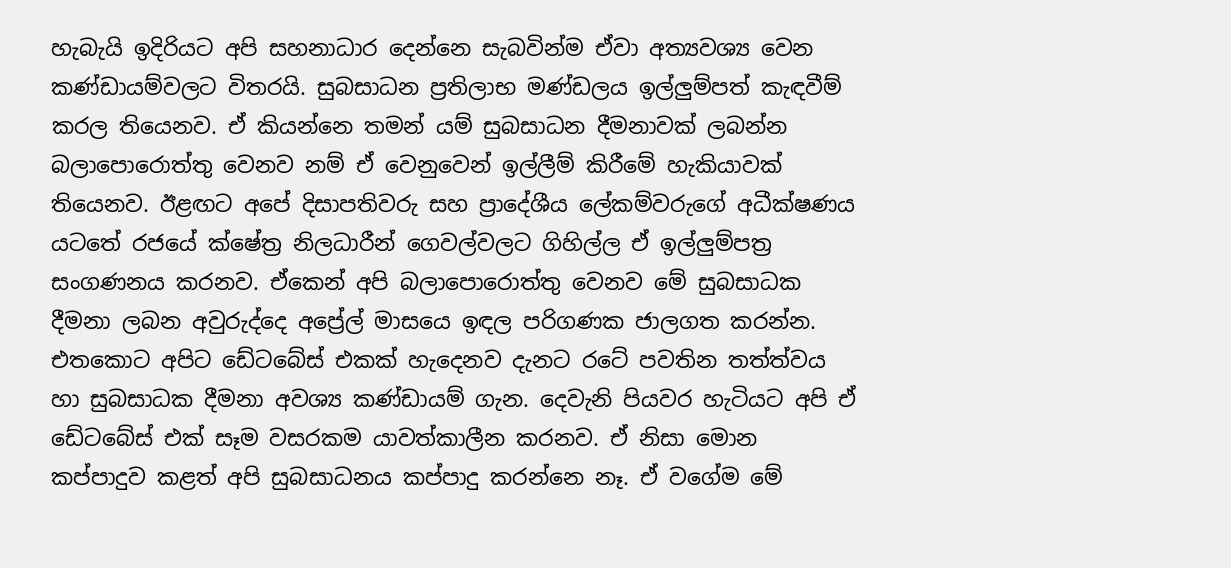හැබැයි ඉදිරියට අපි සහනාධාර දෙන්නෙ සැබවින්ම ඒවා අත්‍යවශ්‍ය වෙන කණ්ඩායම්වලට විතරයි. සුබසාධන ප්‍රතිලාභ මණ්ඩලය ඉල්ලුම්පත් කැඳවීම් කරල තියෙනව. ඒ කියන්නෙ තමන් යම් සුබසාධන දීමනාවක් ලබන්න බලාපොරොත්තු වෙනව නම් ඒ වෙනුවෙන් ඉල්ලීම් කිරීමේ හැකියාවක් තියෙනව. ඊළඟට අපේ දිසාපතිවරු සහ ප්‍රාදේශීය ලේකම්වරුගේ අධීක්ෂණය යටතේ රජයේ ක්ෂේත්‍ර නිලධාරීන් ගෙවල්වලට ගිහිල්ල ඒ ඉල්ලුම්පත්‍ර සංගණනය කරනව. ඒකෙන් අපි බලාපොරොත්තු වෙනව මේ සුබසාධක දීමනා ලබන අවුරුද්දෙ අප්‍රේල් මාසයෙ ඉඳල පරිගණක ජාලගත කරන්න. එතකොට අපිට ඩේටබේස් එකක් හැදෙනව දැනට රටේ පවතින තත්ත්වය හා සුබසාධක දීමනා අවශ්‍ය කණ්ඩායම් ගැන. දෙවැනි පියවර හැටියට අපි ඒ ඩේටබේස් එක් සෑම වසරකම යාවත්කාලීන කරනව. ඒ නිසා මොන කප්පාදුව කළත් අපි සුබසාධනය කප්පාදු කරන්නෙ නෑ. ඒ වගේම මේ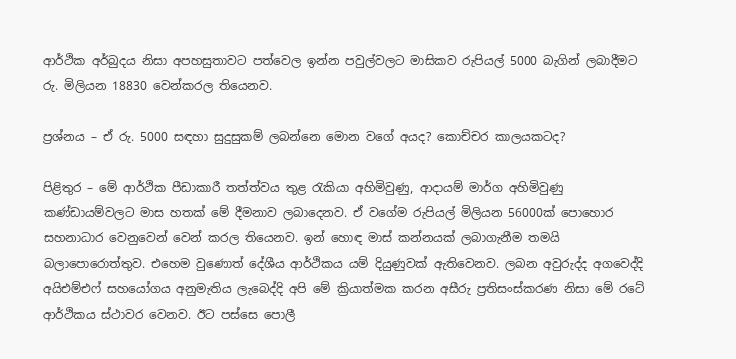ආර්ථික අර්බුදය නිසා අපහසුතාවට පත්වෙල ඉන්න පවුල්වලට මාසිකව රුපියල් 5000 බැගින් ලබාදීමට රු. මිලියන 18830 වෙන්කරල තියෙනව.

ප්‍රශ්නය – ඒ රු. 5000 සඳහා සුදුසුකම් ලබන්නෙ මොන වගේ අයද? කොච්චර කාලයකටද?

පිළිතුර – මේ ආර්ථික පීඩාකාරී තත්ත්වය තුළ රැකියා අහිමිවුණු, ආදායම් මාර්ග අහිමිවුණු කණ්ඩායම්වලට මාස හතක් මේ දීමනාව ලබාදෙනව. ඒ වගේම රුපියල් මිලියන 56000ක් පොහොර සහනාධාර වෙනුවෙන් වෙන් කරල තියෙනව. ඉන් හොඳ මාස් කන්නයක් ලබාගැනීම තමයි බලාපොරොත්තුව. එහෙම වුණොත් දේශීය ආර්ථිකය යම් දියුණුවක් ඇතිවෙනව. ලබන අවුරුද්ද අගවෙද්දි අයිඑම්එෆ් සහයෝගය අනුමැතිය ලැබෙද්දි අපි මේ ක්‍රියාත්මක කරන අසීරු ප්‍රතිසංස්කරණ නිසා මේ රටේ ආර්ථිකය ස්ථාවර වෙනව. ඊට පස්සෙ පොලී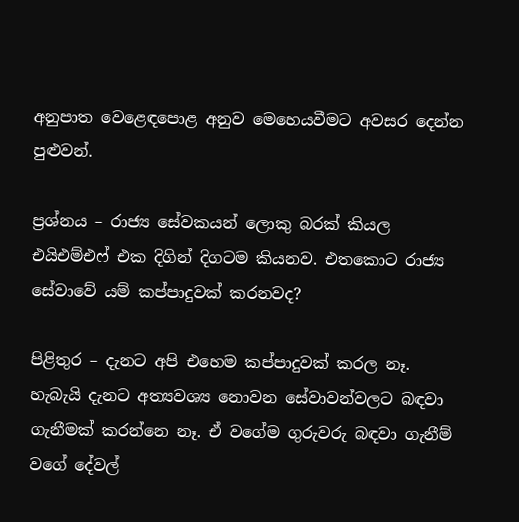අනුපාත වෙළෙඳපොළ අනුව මෙහෙයවීමට අවසර දෙන්න පුළුවන්.

ප්‍රශ්නය – රාජ්‍ය සේවකයන් ලොකු බරක් කියල එයිඑම්එෆ් එක දිගින් දිගටම කියනව. එතකොට රාජ්‍ය සේවාවේ යම් කප්පාදුවක් කරනවද?

පිළිතුර – දැනට අපි එහෙම කප්පාදුවක් කරල නෑ. හැබැයි දැනට අත්‍යවශ්‍ය නොවන සේවාවන්වලට බඳවා ගැනීමක් කරන්නෙ නෑ. ඒ වගේම ගුරුවරු බඳවා ගැනීම් වගේ දේවල්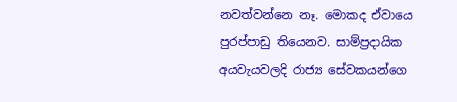නවත්වන්නෙ නෑ. මොකද ඒවායෙ පුරප්පාඩු තියෙනව. සාම්ප්‍රදායික අයවැයවලදි රාජ්‍ය සේවකයන්ගෙ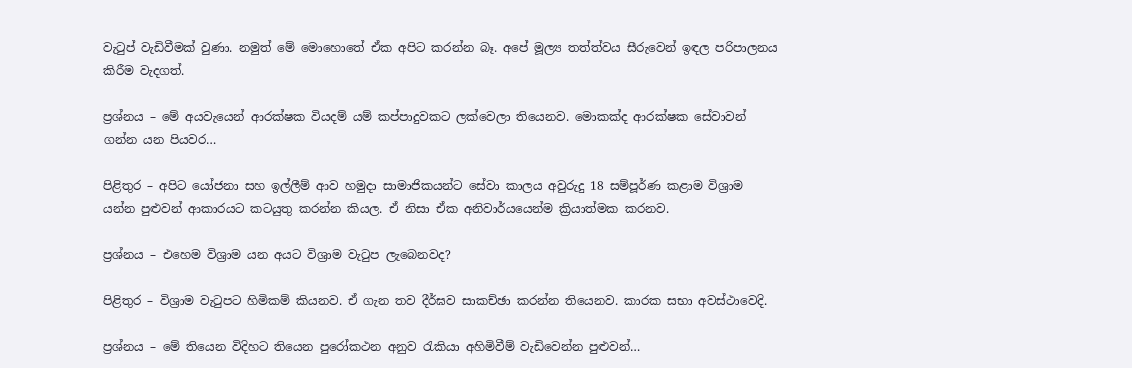වැටුප් වැඩිවීමක් වුණා. නමුත් මේ මොහොතේ ඒක අපිට කරන්න බෑ. අපේ මූල්‍ය තත්ත්වය සීරුවෙන් ඉඳල පරිපාලනය කිරීම වැදගත්.

ප්‍රශ්නය – මේ අයවැයෙන් ආරක්ෂක වියදම් යම් කප්පාදුවකට ලක්වෙලා තියෙනව. මොකක්ද ආරක්ෂක සේවාවන් ගන්න යන පියවර…

පිළිතුර – අපිට යෝජනා සහ ඉල්ලීම් ආව හමුදා සාමාජිකයන්ට සේවා කාලය අවුරුදු 18 සම්පූර්ණ කළාම විශ්‍රාම යන්න පුළුවන් ආකාරයට කටයුතු කරන්න කියල. ඒ නිසා ඒක අනිවාර්යයෙන්ම ක්‍රියාත්මක කරනව.

ප්‍රශ්නය – එහෙම විශ්‍රාම යන අයට විශ්‍රාම වැටුප ලැබෙනවද?

පිළිතුර – විශ්‍රාම වැටුපට හිමිකම් කියනව. ඒ ගැන තව දීර්ඝව සාකච්ඡා කරන්න තියෙනව. කාරක සභා අවස්ථාවෙදි.

ප්‍රශ්නය – මේ තියෙන විදිහට තියෙන පුරෝකථන අනුව රැකියා අහිමිවීම් වැඩිවෙන්න පුළුවන්…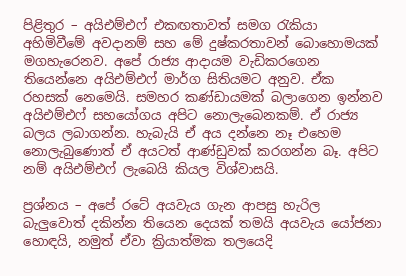පිළිතුර – අයිඑම්එෆ් එකඟතාවත් සමග රැකියා අහිමිවීමේ අවදානම් සහ මේ දුෂ්කරතාවන් බොහොමයක් මගහැරෙනව. අපේ රාජ්‍ය ආදායම වැඩිකරගෙන තියෙන්නෙ අයිඑම්එෆ් මාර්ග සිතියමට අනුව. ඒක රහසක් නෙමෙයි. සමහර කණ්ඩායමක් බලාගෙන ඉන්නව අයිඑම්එෆ් සහයෝගය අපිට නොලැබෙනකම්. ඒ රාජ්‍ය බලය ලබාගන්න. හැබැයි ඒ අය දන්නෙ නෑ එහෙම නොලැබුණොත් ඒ අයටත් ආණ්ඩුවක් කරගන්න බෑ. අපිට නම් අයිඑම්එෆ් ලැබෙයි කියල විශ්වාසයි.

ප්‍රශ්නය – අපේ රටේ අයවැය ගැන ආපසු හැරිල බැලුවොත් දකින්න තියෙන දෙයක් තමයි අයවැය යෝජනා හොඳයි, නමුත් ඒවා ක්‍රියාත්මක තලයෙදි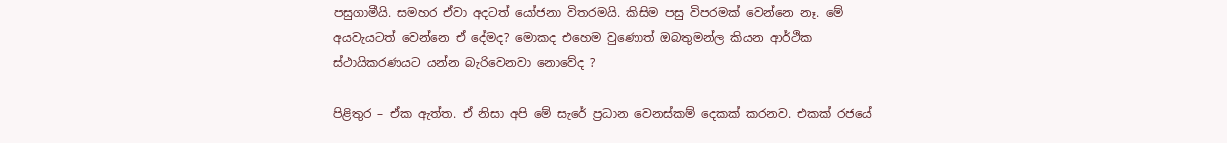පසුගාමීයි. සමහර ඒවා අදටත් යෝජනා විතරමයි. කිසිම පසු විපරමක් වෙන්නෙ නෑ. මේ අයවැයටත් වෙන්නෙ ඒ දේමද? මොකද එහෙම වුණොත් ඔබතුමන්ල කියන ආර්ථික ස්ථායිකරණයට යන්න බැරිවෙනවා නොවේද ?

පිළිතුර – ඒක ඇත්ත. ඒ නිසා අපි මේ සැරේ ප්‍රධාන වෙනස්කම් දෙකක් කරනව. එකක් රජයේ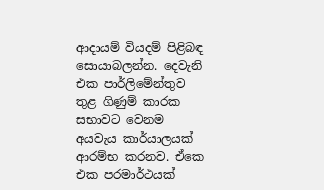ආදායම් වියදම් පිළිබඳ සොයාබලන්න. දෙවැනි එක පාර්ලිමේන්තුව තුළ ගිණුම් කාරක සභාවට වෙනම අයවැය කාර්යාලයක් ආරම්භ කරනව. ඒකෙ එක පරමාර්ථයක්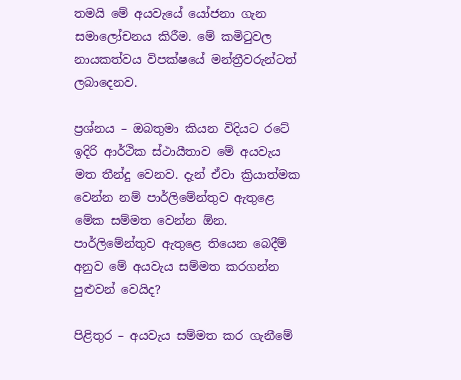තමයි මේ අයවැයේ යෝජනා ගැන සමාලෝචනය කිරීම. මේ කමිටුවල නායකත්වය විපක්ෂයේ මන්ත්‍රීවරුන්ටත් ලබාදෙනව.

ප්‍රශ්නය – ඔබතුමා කියන විදියට රටේ ඉදිරි ආර්ථික ස්ථායීතාව මේ අයවැය මත තීන්දු වෙනව. දැන් ඒවා ක්‍රියාත්මක වෙන්න නම් පාර්ලිමේන්තුව ඇතුළෙ මේක සම්මත වෙන්න ඕන. පාර්ලිමේන්තුව ඇතුළෙ තියෙන බෙදීම් අනුව මේ අයවැය සම්මත කරගන්න පුළුවන් වෙයිද?

පිළිතුර – අයවැය සම්මත කර ගැනීමේ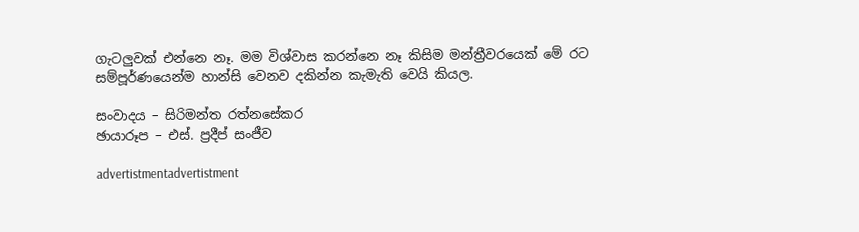ගැටලුවක් එන්නෙ නෑ. මම විශ්වාස කරන්නෙ නෑ කිසිම මන්ත්‍රීවරයෙක් මේ රට සම්පූර්ණයෙන්ම හාන්සි වෙනව දකින්න කැමැති වෙයි කියල.

සංවාදය – සිරිමන්ත රත්නසේකර
ඡායාරූප – එස්. ප්‍රදීප් සංජීව

advertistmentadvertistment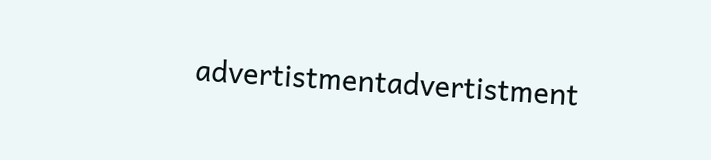advertistmentadvertistment